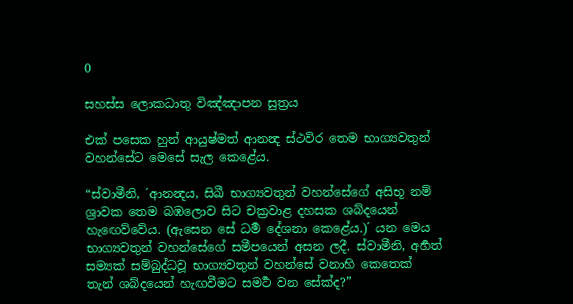0

සහස්ස ලොකධාතු විඤ්ඤාපන සුත්‍රය

එක් පසෙක හුන් ආයුෂ්මත් ආනන්‍ද ස්ථවිර තෙම භාග්‍යවතුන් වහන්සේට මෙසේ සැල කෙළේය.

“ස්වාමීනි, ´ආනන්‍දය, සිඛී භාග්‍යවතුන් වහන්සේගේ අසිභූ නම් ශ්‍රාවක තෙම බඹලොව සිට චක්‍රවාළ දහසක ශබ්දයෙන් හැඟෙව්වේය. (ඇසෙන සේ ධර්‍ම දේශනා කෙළේය.)´ යන මෙය භාග්‍යවතුන් වහන්සේගේ සමීපයෙන් අසන ලදී. ස්වාමීනි, අර්‍හත් සම්‍යක් සම්බුද්ධවූ භාග්‍යවතුන් වහන්සේ වනාහි කෙතෙක් තැන් ශබ්දයෙන් හැඟවීමට සමර්‍ථ වන සේක්ද?”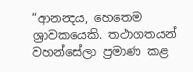“ආනන්‍දය, හෙතෙම ශ්‍රාවකයෙකි. තථාගතයන් වහන්සේලා ප්‍රමාණ කළ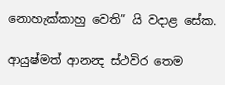නොහැක්කාහු වෙති” යි වදාළ සේක.

ආයුෂ්මත් ආනන්‍ද ස්ථවිර තෙම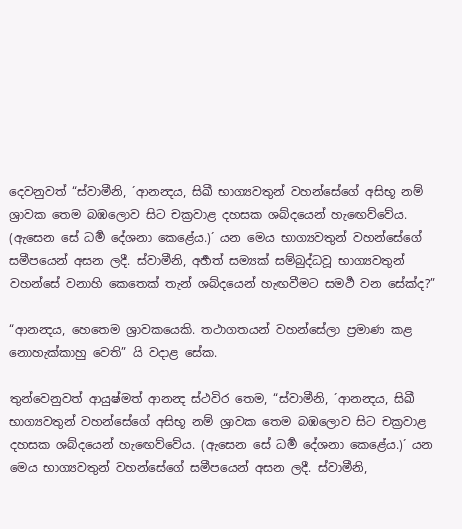දෙවනුවත් “ස්වාමීනි, ´ආනන්‍දය, සිඛී භාග්‍යවතුන් වහන්සේගේ අසිභූ නම් ශ්‍රාවක තෙම බඹලොව සිට චක්‍රවාළ දහසක ශබ්දයෙන් හැඟෙව්වේය. (ඇසෙන සේ ධර්‍ම දේශනා කෙළේය.)´ යන මෙය භාග්‍යවතුන් වහන්සේගේ සමීපයෙන් අසන ලදී. ස්වාමීනි, අර්‍හත් සම්‍යක් සම්බුද්ධවූ භාග්‍යවතුන් වහන්සේ වනාහි කෙතෙක් තැන් ශබ්දයෙන් හැඟවීමට සමර්‍ථ වන සේක්ද?”

“ආනන්‍දය, හෙතෙම ශ්‍රාවකයෙකි. තථාගතයන් වහන්සේලා ප්‍රමාණ කළ නොහැක්කාහු වෙති” යි වදාළ සේක.

තුන්වෙනුවත් ආයුෂ්මත් ආනන්‍ද ස්ථවිර තෙම, “ස්වාමීනි, ´ආනන්‍දය, සිඛී භාග්‍යවතුන් වහන්සේගේ අසිභූ නම් ශ්‍රාවක තෙම බඹලොව සිට චක්‍රවාළ දහසක ශබ්දයෙන් හැඟෙව්වේය. (ඇසෙන සේ ධර්‍ම දේශනා කෙළේය.)´ යන මෙය භාග්‍යවතුන් වහන්සේගේ සමීපයෙන් අසන ලදී. ස්වාමීනි,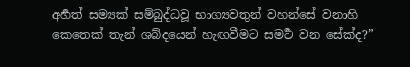අර්‍හත් සම්‍යක් සම්බුද්ධවූ භාග්‍යවතුන් වහන්සේ වනාහි කෙතෙක් තැන් ශබ්දයෙන් හැඟවීමට සමර්‍ථ වන සේක්ද?”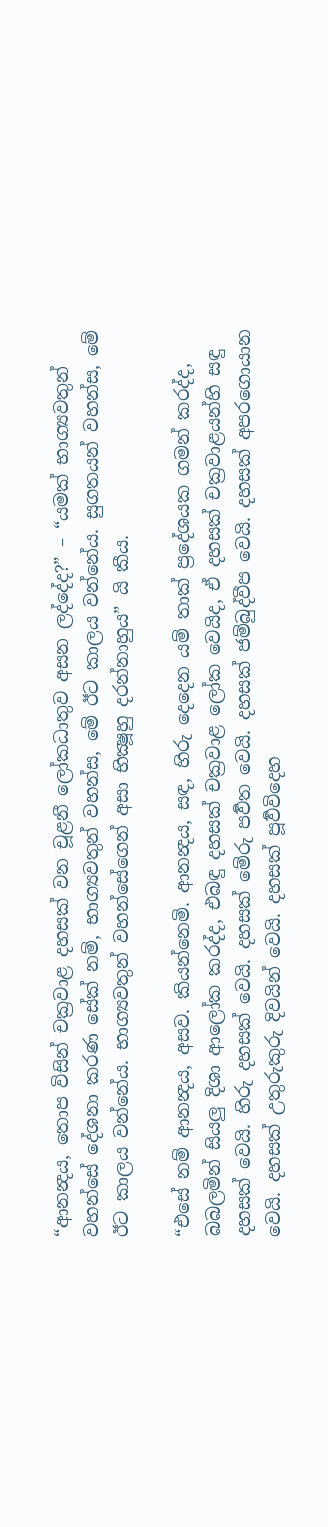“ආනන්‍දය, තොප විසින් චක්‍රවාළ දහසක් වන චූළනී ලෝකධාතුව අසන ලද්දේද?” – “යමක් භාග්‍යවතුන් වහන්සේ දේශනා කරණ සේක් නම්, භාග්‍යවතුන් වහන්ස, මේ ඊට කාලය වන්නේය. සුගතයන් වහන්ස, මේ ඊට කාලය වන්නේය. භාග්‍යවතුන් වහන්සේගෙන් අසා භික්‍ෂූහු දරන්නාහුය” යි කීය.

“එසේ නම් ආනන්‍දය, අසව. කියන්නෙමි. ආනන්‍දය, සඳ, හිරු දෙදෙන යම් තාක් ප්‍රදේශයක ගමන් කරද්ද, බබලමින් සියලු දිශා ආලෝක කරද්ද, එබඳු දහසක් චක්‍රවාළ ලෝක වෙයිද, ඒ දහසක් චක්‍රවාළයන්හි සඳු දහසක් වෙයි. හිරු දහසක් වෙයි. දහසක් මේරු පර්‍වත වෙයි. දහසක් ජම්බුද්වීප වෙයි. දහසක් අපරගොයාන වෙයි. දහසක් උතුරුකුරු දිවයින් වෙයි. දහසක් පූර්‍වවිදෙහ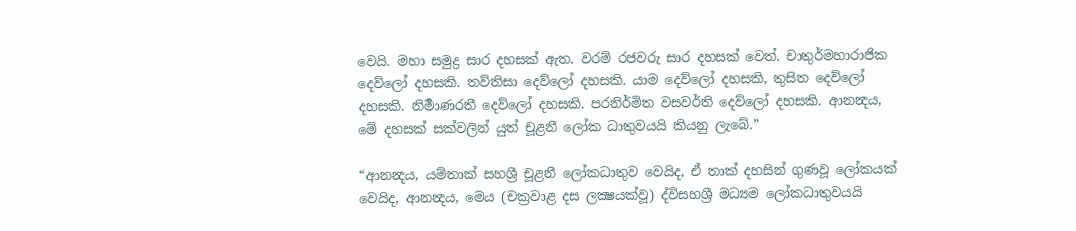වෙයි. මහා සමුද්‍ර සාර දහසක් ඇත. වරම් රජවරු සාර දහසක් වෙත්. චාතුර්මහාරාජික දෙව්ලෝ දහසකි. තව්තිසා දෙව්ලෝ දහසකි. යාම දෙව්ලෝ දහසකි, තුසිත දෙව්ලෝ දහසකි. නිර්‍මාණරතී දෙව්ලෝ දහසකි. පරනිර්මිත වසවර්ති දෙව්ලෝ දහසකි. ආනන්‍දය, මේ දහසක් සක්වලින් යුත් චූළනී ලෝක ධාතුවයයි කියනු ලැබේ.”

“ආනන්‍දය, යම්තාක් සහශ්‍රී චූළනී ලෝකධාතුව වෙයිද, ඒ තාක් දහසින් ගුණවූ ලෝකයක් වෙයිද, ආනන්‍දය, මෙය (චක්‍රවාළ දස ලක්‍ෂයක්වූ) ද්විසහශ්‍රී මධ්‍යම ලෝකධාතුවයයි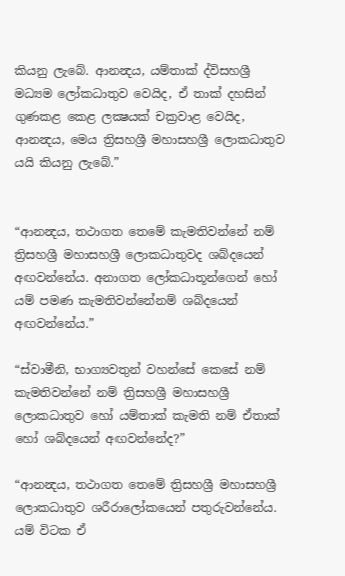කියනු ලැබේ. ආනන්‍දය, යම්තාක් ද්විසහශ්‍රී මධ්‍යම ලෝකධාතුව වෙයිද, ඒ තාක් දහසින් ගුණකළ කෙළ ලක්‍ෂයක් චක්‍රවාළ වෙයිද, ආනන්‍දය, මෙය ත්‍රිසහශ්‍රී මහාසහශ්‍රී ලොකධාතුව යයි කියනු ලැබේ.”


“ආනන්‍දය, තථාගත තෙමේ කැමතිවන්නේ නම් ත්‍රිසහශ්‍රී මහාසහශ්‍රී ලොකධාතුවද ශබ්දයෙන් අඟවන්නේය. අනාගත ලෝකධාතූන්ගෙන් හෝ යම් පමණ කැමතිවන්නේනම් ශබ්දයෙන් අඟවන්නේය.”

“ස්වාමීනි, භාග්‍යවතුන් වහන්සේ කෙසේ නම් කැමතිවන්නේ නම් ත්‍රිසහශ්‍රී මහාසහශ්‍රී ලොකධාතුව හෝ යම්තාක් කැමති නම් ඒතාක් හෝ ශබ්දයෙන් අඟවන්නේද?”

“ආනන්‍දය, තථාගත තෙමේ ත්‍රිසහශ්‍රී මහාසහශ්‍රී ලොකධාතුව ශරීරාලෝකයෙන් පතුරුවන්නේය. යම් විටක ඒ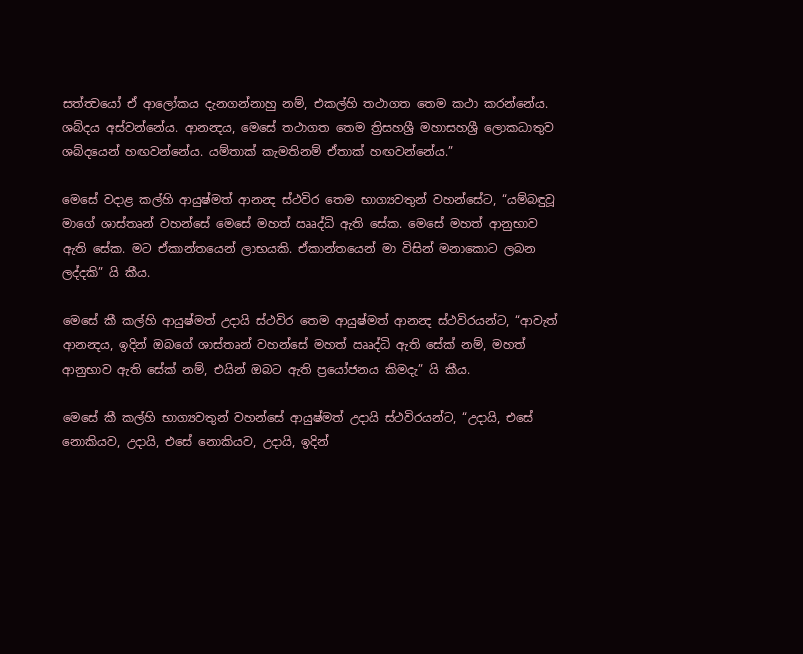සත්ත්‍වයෝ ඒ ආලෝකය දැනගන්නාහු නම්, එකල්හි තථාගත තෙම කථා කරන්නේය. ශබ්දය අස්වන්නේය. ආනන්‍දය, මෙසේ තථාගත තෙම ත්‍රිසහශ්‍රී මහාසහශ්‍රී ලොකධාතුව ශබ්දයෙන් හඟවන්නේය. යම්තාක් කැමතිනම් ඒතාක් හඟවන්නේය.”

මෙසේ වදාළ කල්හි ආයුෂ්මත් ආනන්‍ද ස්ථවිර තෙම භාග්‍යවතුන් වහන්සේට, “යම්බඳුවූ මාගේ ශාස්තෘන් වහන්සේ මෙසේ මහත් ඎද්ධි ඇති සේක. මෙසේ මහත් ආනුභාව ඇති සේක. මට ඒකාන්තයෙන් ලාභයකි. ඒකාන්තයෙන් මා විසින් මනාකොට ලබන ලද්දකි” යි කීය.

මෙසේ කී කල්හි ආයුෂ්මත් උදායි ස්ථවිර තෙම ආයුෂ්මත් ආනන්‍ද ස්ථවිරයන්ට, “ආවැත් ආනන්‍දය, ඉදින් ඔබගේ ශාස්තෘන් වහන්සේ මහත් ඎද්ධි ඇති සේක් නම්, මහත් ආනුභාව ඇති සේක් නම්, එයින් ඔබට ඇති ප්‍රයෝජනය කිමදැ” යි කීය.

මෙසේ කී කල්හි භාග්‍යවතුන් වහන්සේ ආයුෂ්මත් උදායි ස්ථවිරයන්ට, “උදායි, එසේ නොකියව, උදායි, එසේ නොකියව, උදායි, ඉදින්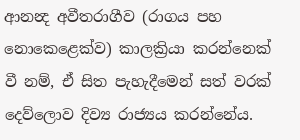ආනන්‍ද අවීතරාගීව (රාගය පහ නොකෙළෙක්ව) කාලක්‍රියා කරන්නෙක් වී නම්, ඒ සිත පැහැදීමෙන් සත් වරක් දෙව්ලොව දිව්‍ය රාජ්‍යය කරන්නේය.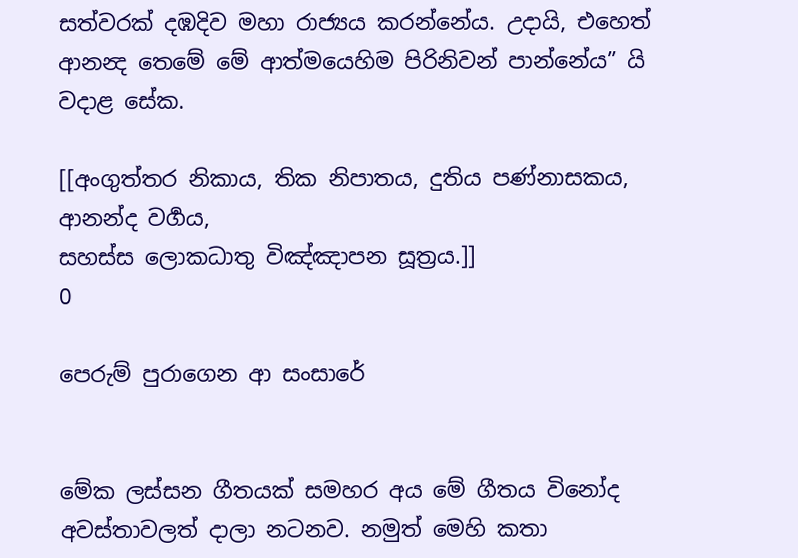සත්වරක් දඹදිව මහා රාජ්‍යය කරන්නේය. උදායි, එහෙත් ආනන්‍ද තෙමේ මේ ආත්මයෙහිම පිරිනිවන් පාන්නේය” යි වදාළ සේක.

[[අංගුත්තර නිකාය, තික නිපාතය, දුතිය පණ්නාසකය, ආනන්ද වර්‍ගය,
සහස්ස ලොකධාතු විඤ්ඤාපන සූත්‍රය.]]
0

පෙරුම් පුරාගෙන ආ සංසාරේ


මේක ලස්සන ගීතයක් සමහර අය මේ ගීතය විනෝද අවස්තාවලත් දාලා නටනව. නමුත් මෙහි කතා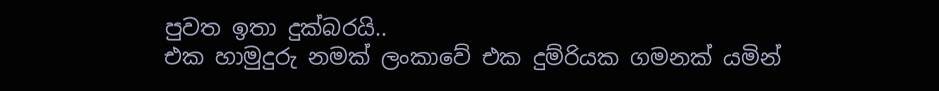පුවත ඉතා දුක්බරයි..
එක හාමුදුරු නමක් ලංකාවේ එක දුම්රියක ගමනක් යමින්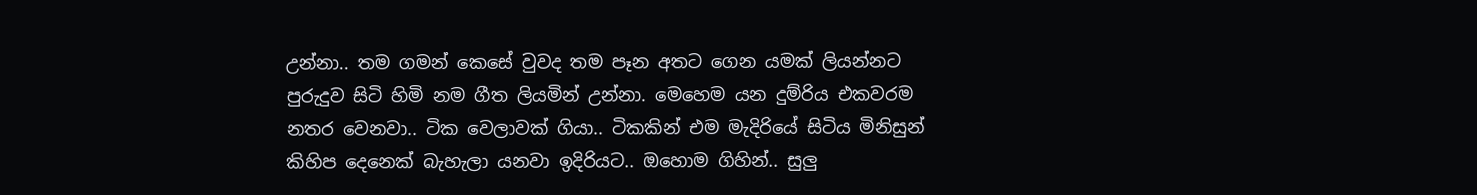උන්නා.. තම ගමන් කෙසේ වුවද තම පෑන අතට ගෙන යමක් ලියන්නට පුරුදුව සිටි හිමි නම ගීත ලියමින් උන්නා. මෙහෙම යන දුම්රිය එකවරම නතර වෙනවා.. ටික වෙලාවක් ගියා.. ටිකකින් එම මැදිරියේ සිටිය මිනිසුන් කිහිප දෙනෙක් බැහැලා යනවා ඉදිරියට.. ඔහොම ගිහින්.. සුලු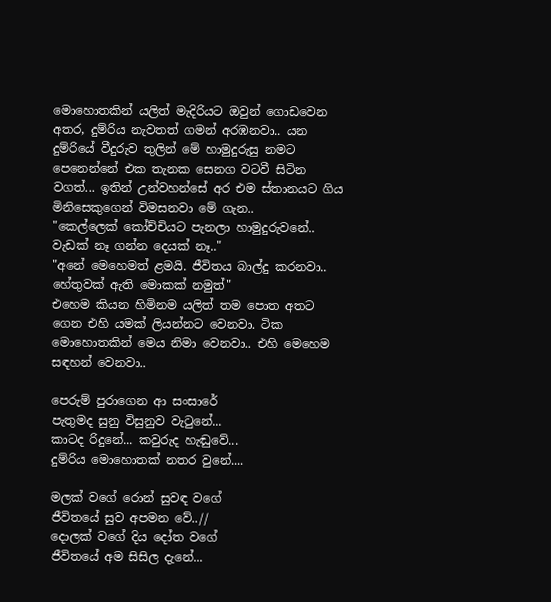මොහොතකින් යලිත් මැදිරියට ඔවුන් ගොඩවෙන අතර, දුම්රිය නැවතත් ගමන් අරඹනවා.. යන දුම්රියේ වීදුරුව තුලින් මේ හාමුදුරුසු නමට පෙනෙන්නේ එක තැනක සෙනග වටවී සිටින වගත්... ඉතින් උන්වහන්සේ අර එම ස්තානයට ගිය මිනිසෙකුගෙන් විමසනවා මේ ගැන..
"කෙල්ලෙක් කෝච්චියට පැනලා හාමුදුරුවනේ.. වැඩක් නෑ ගන්න දෙයක් නෑ.."
"අනේ මෙහෙමත් ළමයි. ජීවිතය බාල්දු කරනවා.. හේතුවක් ඇති මොකක් නමුත්"
එහෙම කියන හිමිනම යලිත් තම පොත අතට ගෙන එහි යමක් ලියන්නට වෙනවා. ටික මොහොතකින් මෙය නිමා වෙනවා.. එහි මෙහෙම සඳහන් වෙනවා..

පෙරුම් පුරාගෙන ආ සංසාරේ
පැතුමද සුනු විසුනුව වැ‍ටුනේ...
කාටද රිදුනේ... කවුරුද හැඬුවේ...
දුම්රිය මොහොතක් නතර වුනේ....

මලක් වගේ රොන් සුවඳ වගේ
ජීවිතයේ සුව අපමන වේ..//
දොලක් වගේ දිය දෝත වගේ
ජීවිතයේ අම සිසිල දැනේ...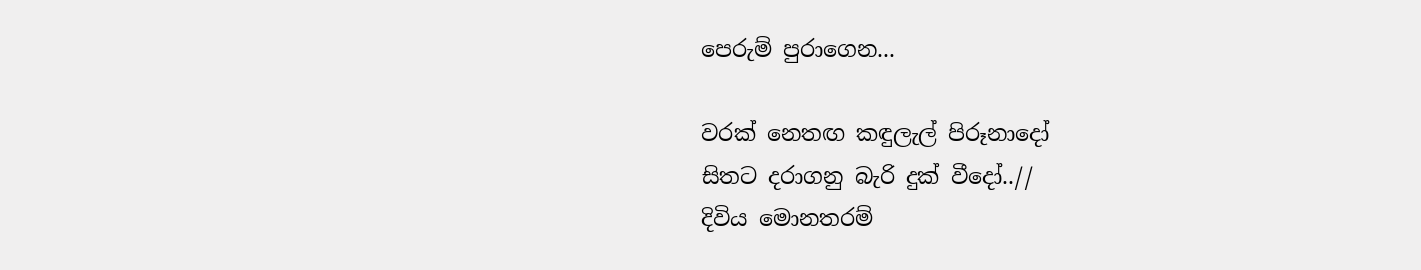පෙරුම් පුරාගෙන...

වරක් නෙතඟ කඳුලැල් පිරූනාදෝ
සිතට දරාගනු බැරි දුක් වීදෝ..//
දිවිය මොනතරම්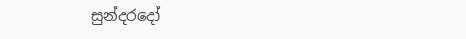සුන්දරදෝ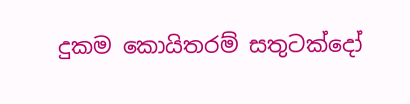දුකම කොයිතරම් සතුටක්දෝ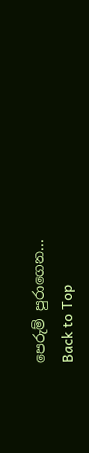පෙරුම් පුරාගෙන...
Back to Top